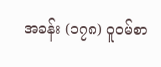အခန်း (၁၇၈) ဝူဝမ်စာ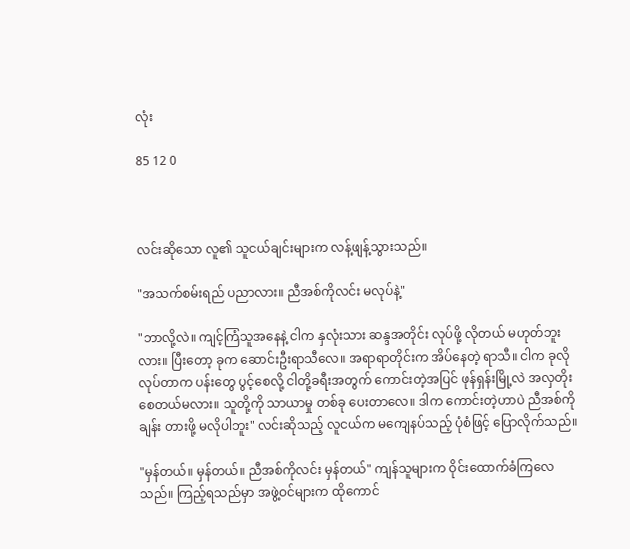လုံး

85 12 0



လင်းဆိုသော လူ၏ သူငယ်ချင်းများက လန့်ဖျန့်သွားသည်။

"အသက်စမ်းရည် ပညာလား။ ညီအစ်ကိုလင်း မလုပ်နဲ့"

"ဘာလို့လဲ။ ကျင့်ကြံသူအနေနဲ့ ငါက နှလုံးသား ဆန္ဒအတိုင်း လုပ်ဖို့ လိုတယ် မဟုတ်ဘူးလား။ ပြီးတော့ ခုက ဆောင်းဦးရာသီလေ။ အရာရာတိုင်းက အိပ်နေတဲ့ ရာသီ။ ငါက ခုလို လုပ်တာက ပန်းတွေ ပွင့်စေလို့ ငါတို့ခရီးအတွက် ကောင်းတဲ့အပြင် ဖုန်ရှန်းမြို့လဲ အလှတိုးစေတယ်မလား။ သူတို့ကို သာယာမှု တစ်ခု ပေးတာလေ။ ဒါက ကောင်းတဲ့ဟာပဲ ညီအစ်ကိုချန်း တားဖို့ မလိုပါဘူး" လင်းဆိုသည့် လူငယ်က မကျေနပ်သည့် ပုံစံဖြင့် ပြောလိုက်သည်။

"မှန်တယ်။ မှန်တယ်။ ညီအစ်ကိုလင်း မှန်တယ်" ကျန်သူများက ဝိုင်းထောက်ခံကြလေသည်။ ကြည့်ရသည်မှာ အဖွဲ့ဝင်များက ထိုကောင်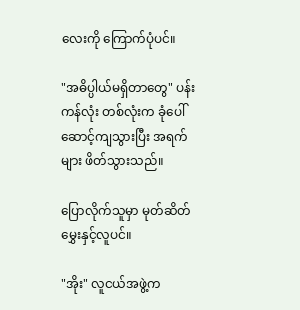လေးကို ကြောက်ပုံပင်။

"အဓိပ္ပါယ်မရှိတာတွေ" ပန်းကန်လုံး တစ်လုံးက ခုံပေါ်ဆောင့်ကျသွားပြီး အရက်များ ဖိတ်သွားသည်။

ပြောလိုက်သူမှာ မုတ်ဆိတ်မွှေးနှင့်လူပင်။

"အိုး" လူငယ်အဖွဲ့က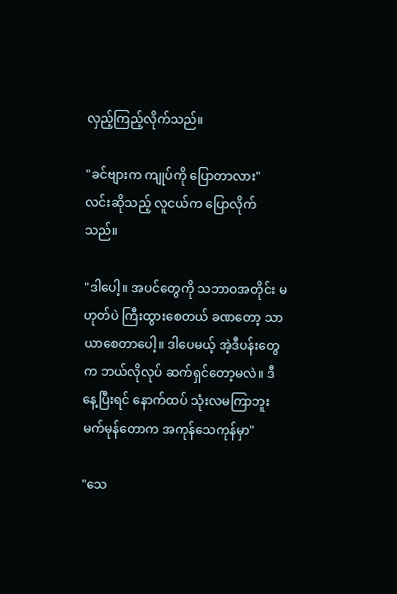လှည့်ကြည့်လိုက်သည်။

"ခင်ဗျားက ကျုပ်ကို ပြောတာလား" လင်းဆိုသည့် လူငယ်က ပြောလိုက်သည်။

"ဒါပေါ့။ အပင်တွေကို သဘာဝအတိုင်း မဟုတ်ပဲ ကြီးထွားစေတယ် ခဏတော့ သာယာစေတာပေါ့။ ဒါပေမယ့် အဲ့ဒီပန်းတွေက ဘယ်လိုလုပ် ဆက်ရှင်တော့မလဲ။ ဒီနေ့ပြီးရင် နောက်ထပ် သုံးလမကြာဘူး မက်မုန်တောက အကုန်သေကုန်မှာ"

"သေ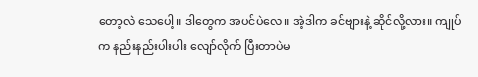တော့လဲ သေပေါ့။ ဒါတွေက အပင်ပဲလေ။ အဲ့ဒါက ခင်ဗျားနဲ့ ဆိုင်လို့လား။ ကျုပ်က နည်းနည်းပါးပါး လျော်လိုက် ပြီးတာပဲမ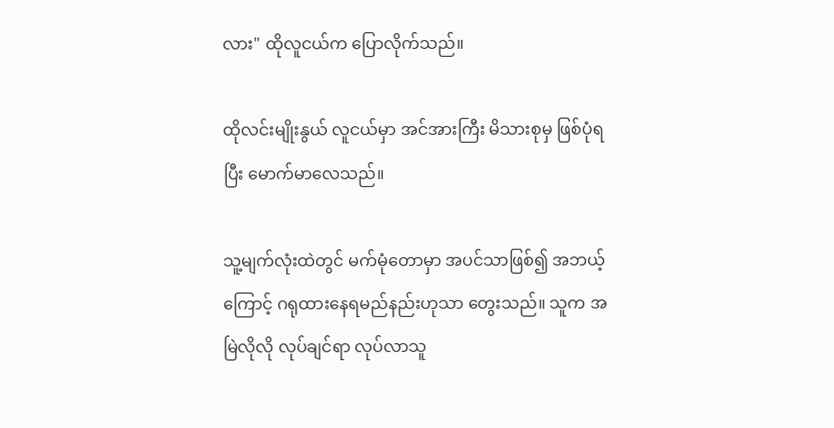လား" ထိုလူငယ်က ပြောလိုက်သည်။

ထိုလင်းမျိုးနွယ် လူငယ်မှာ အင်အားကြီး မိသားစုမှ ဖြစ်ပုံရပြီး မောက်မာလေသည်။

သူ့မျက်လုံးထဲတွင် မက်မုံတောမှာ အပင်သာဖြစ်၍ အဘယ့်ကြောင့် ဂရုထားနေရမည်နည်းဟုသာ တွေးသည်။ သူက အမြဲလိုလို လုပ်ချင်ရာ လုပ်လာသူ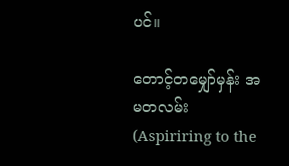ပင်။

တောင့်တမျှော်မှန်း အမတလမ်း (Aspiriring to the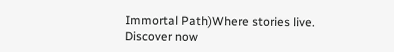Immortal Path)Where stories live. Discover now